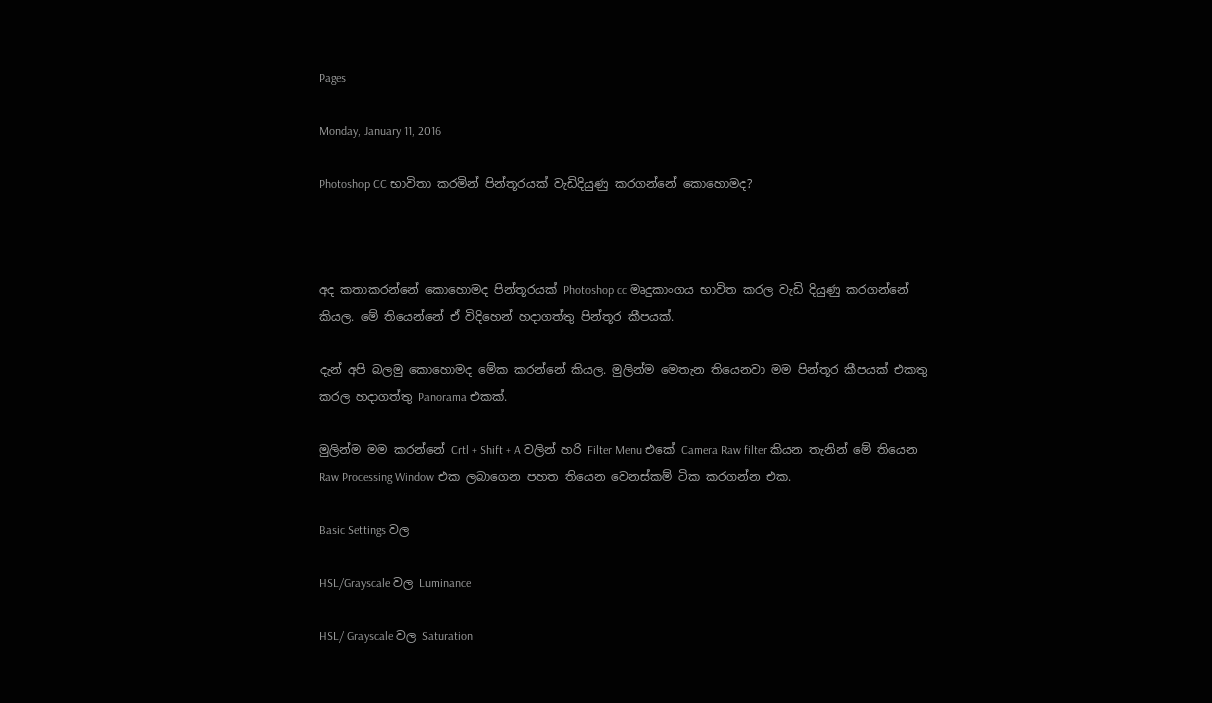Pages

Monday, January 11, 2016

Photoshop CC භාවිතා කරමින් පින්තූරයක් වැඩිදියුණු කරගන්නේ කොහොමද?



අද කතාකරන්නේ කොහොමද පින්තූරයක් Photoshop cc මෘදුකාංගය භාවිත කරල වැඩි දියුණු කරගන්නේ කියල. මේ තියෙන්නේ ඒ විදිහෙන් හදාගත්තු පින්තූර කීපයක්.

දැන් අපි බලමු කොහොමද මේක කරන්නේ කියල. මුලින්ම මෙතැන තියෙනවා මම පින්තූර කීපයක් එකතු කරල හදාගත්තු Panorama එකක්.

මුලින්ම මම කරන්නේ Crtl + Shift + A වලින් හරි Filter Menu එකේ Camera Raw filter කියන තැනින් මේ තියෙන Raw Processing Window එක ලබාගෙන පහත තියෙන වෙනස්කම් ටික කරගන්න එක.

Basic Settings වල

HSL/Grayscale වල Luminance

HSL/ Grayscale වල Saturation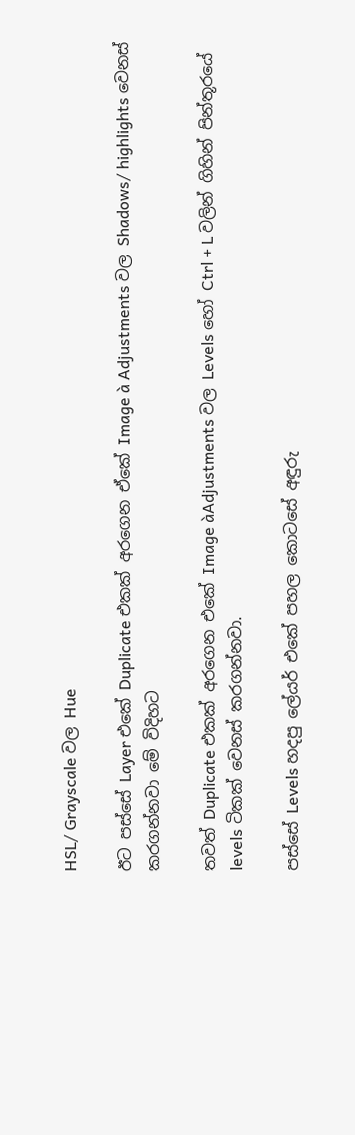HSL/ Grayscale වල Hue

ඊට පස්සේ Layer එකේ Duplicate එකක් අරගෙන ඒකේ Image à Adjustments වල Shadows/ highlights වෙනස් කරගන්නවා මේ විදිහට

තවත් Duplicate එකක් අරගෙන එකේ Image àAdjustments වල Levels හෝ Ctrl + L වලින් ගිහින් පින්තූරයේ levels ටිකක් වෙනස් කරගන්නවා.

පස්සේ Levels හදපු ලේයර් එකේ පහල කොටසේ අඳුරු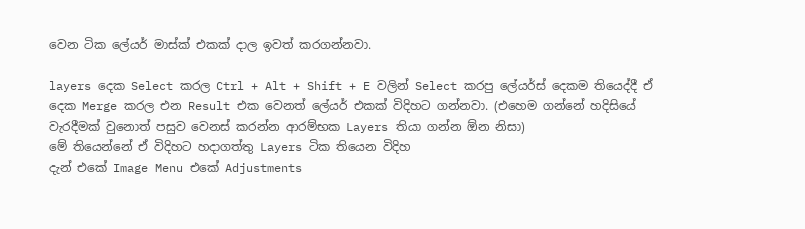වෙන ටික ලේයර් මාස්ක් එකක් දාල ඉවත් කරගන්නවා.

layers දෙක Select කරල Ctrl + Alt + Shift + E වලින් Select කරපු ලේයර්ස් දෙකම තියෙද්දී ඒ දෙක Merge කරල එන Result එක වෙනත් ලේයර් එකක් විදිහට ගන්නවා. (එහෙම ගන්නේ හදිසියේ වැරදීමක් වුනොත් පසුව වෙනස් කරන්න ආරම්භක Layers තියා ගන්න ඕන නිසා)
මේ තියෙන්නේ ඒ විදිහට හදාගත්තු Layers ටික තියෙන විදිහ
දැන් එකේ Image Menu එකේ Adjustments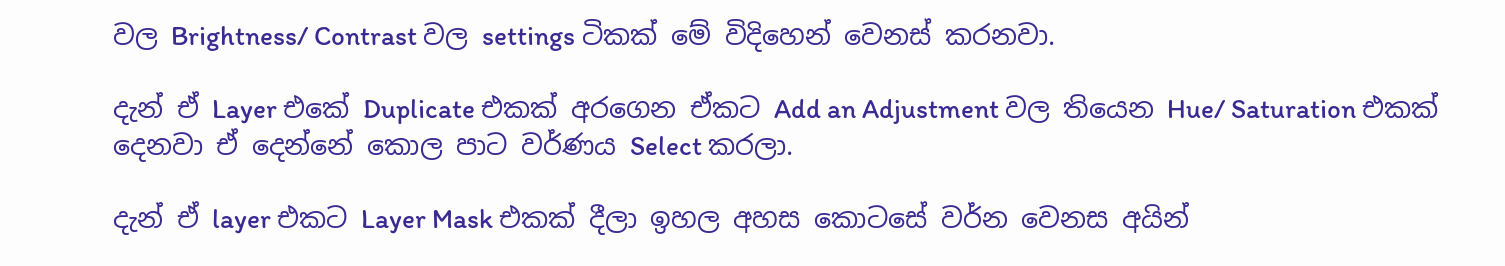වල Brightness/ Contrast වල settings ටිකක් මේ විදිහෙන් වෙනස් කරනවා.

දැන් ඒ Layer එකේ Duplicate එකක් අරගෙන ඒකට Add an Adjustment වල තියෙන Hue/ Saturation එකක් දෙනවා ඒ දෙන්නේ කොල පාට වර්ණය Select කරලා.

දැන් ඒ layer එකට Layer Mask එකක් දීලා ඉහල අහස කොටසේ වර්න වෙනස අයින්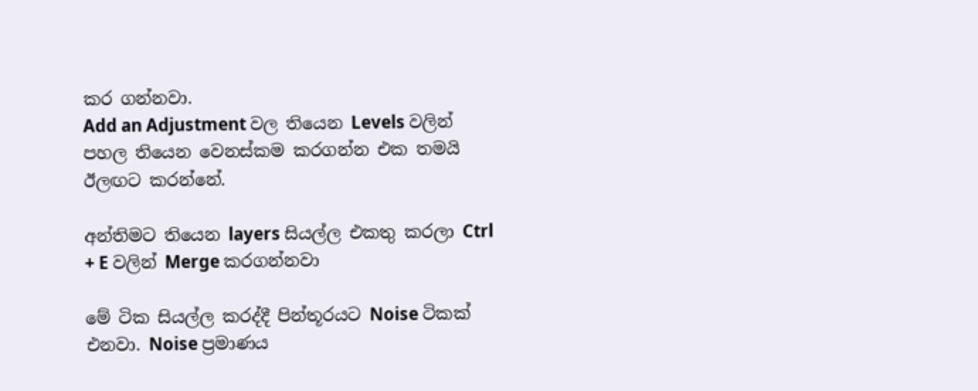කර ගන්නවා.
Add an Adjustment වල තියෙන Levels වලින් පහල තියෙන වෙනස්කම කරගන්න එක තමයි ඊලඟට කරන්නේ.

අන්තිමට තියෙන layers සියල්ල එකතු කරලා Ctrl + E වලින් Merge කරගන්නවා

මේ ටික සියල්ල කරද්දී පින්තූරයට ‍Noise ටිකක් එනවා. Noise ප්‍රමාණය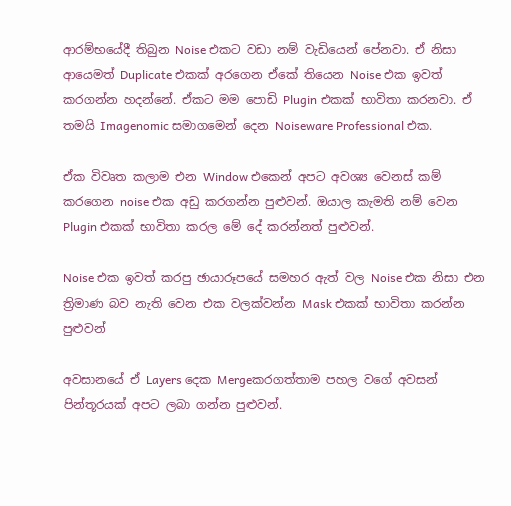ආරම්භයේදී තිබුන Noise එකට වඩා නම් වැඩියෙන් පේනවා. ඒ නිසා ආයෙමත් Duplicate එකක් අරගෙන ඒකේ තියෙන Noise එක ඉවත් කරගන්න හදන්නේ. ඒකට මම පොඩි Plugin එකක් භාවිතා කරනවා. ඒ තමයි Imagenomic සමාගමෙන් දෙන Noiseware Professional එක.

ඒක විවෘත කලාම එන Window එකෙන් අපට අවශ්‍ය වෙනස් කම් කරගෙන noise එක අඩු කරගන්න පුළුවන්. ඔයාල කැමති නම් වෙන Plugin එකක් භාවිතා කරල මේ දේ කරන්නත් පුළුවන්.

Noise එක ඉවත් කරපු ඡායාරූපයේ සමහර ඇත් වල Noise එක නිසා එන ත්‍රිමාණ බව නැති වෙන එක වලක්වන්න Mask එකක් භාවිතා කරන්න පුළුවන්

අවසානයේ ඒ ‍Layers දෙක Mergeකරගත්තාම පහල වගේ අවසන් පින්තූරයක් අපට ලබා ගන්න පුළුවන්.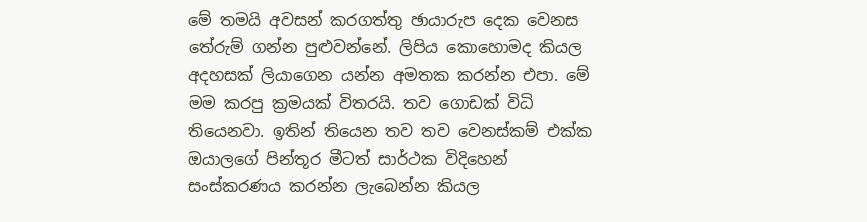මේ තමයි අවසන් කරගත්තු ඡායාරුප දෙක වෙනස තේරුම් ගන්න පුළුවන්නේ. ලිපිය කොහොමද කියල අදහසක් ලියාගෙන යන්න අමතක කරන්න එපා. මේ මම කරපු ක්‍රමයක් විතරයි. තව ගොඩක් විධි තියෙනවා. ඉතින් තියෙන තව තව වෙනස්කම් එක්ක ඔයාලගේ පින්තූර මීටත් සාර්ථක විදිහෙන් සංස්කරණය කරන්න ලැබෙන්න කියල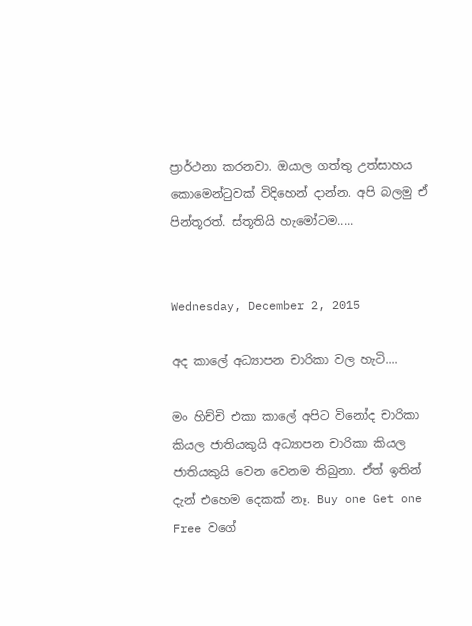ප්‍රාර්ථනා කරනවා. ඔයාල ගත්තු උත්සාහය කොමෙන්ටුවක් විදිහෙන් දාන්න. අපි බලමු ඒ පින්තූරත්. ස්තූතියි හැමෝටම.....


Wednesday, December 2, 2015

අද කාලේ අධ්‍යාපන චාරිකා වල හැටි....

මං හිච්චි එකා කාලේ අපිට විනෝද චාරිකා කියල ජාතියකුයි අධ්‍යාපන චාරිකා කියල ජාතියකුයි වෙන වෙනම තිබුනා. ඒත් ඉතින් දැන් එහෙම දෙකක් නෑ. Buy one Get one Free වගේ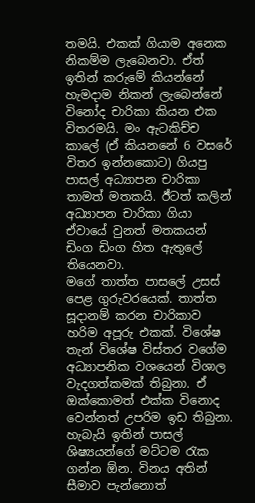තමයි. එකක් ගියාම අනෙක නිකම්ම ලැබෙනවා. ඒත් ඉතින් කරුමේ කියන්නේ හැමදාම නිකන් ලැබෙන්නේ විනෝද චාරිකා කියන එක විතරමයි. මං ඇටකිච්ච කාලේ (ඒ කියනනේ 6 වසරේ විතර ඉන්නකොට) ගියපු පාසල් අධ්‍යාපන චාරිකා තාමත් මතකයි. ඊ්ටත් කලින් අධ්‍යාපන චාරිකා ගියා ඒවායේ වුනත් මතකයන් ඩිංග ඩිංග හිත ඇතුලේ තියෙනවා.
මගේ තාත්ත පාසලේ උසස් පෙළ ගුරුවරයෙක්. තාත්ත සූදානම් කරන චාරිකාව හරිම අපූරු එකක්. විශේෂ තැන් විශේෂ විස්තර වගේම අධ්‍යාපනික වශයෙන් විශාල වැදගත්කමක් තිබුනා. ඒ ඔක්කොමත් එක්ක විනොද වෙන්නත් උපරිම ඉඩ තිබුනා. හැබැයි ඉතින් පාසල් ශිෂ්‍යයන්ගේ මට්ටම රැක ගන්න ඕන. විනය අතින් සීමාව පැන්නොත්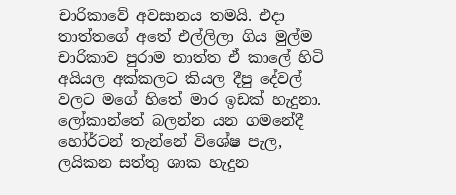චාරිකාවේ අවසානය තමයි. එදා තාත්තගේ අතේ එල්ලිලා ගිය මුල්ම චාරිකාව පුරාම තාත්ත ඒ කාලේ හිටි අයියල අක්කලට කියල දීපු ‍දේවල් වලට මගේ හිතේ මාර ඉඩක් හැදුනා. ලෝකාන්තේ බලන්න යන ගමනේදී හෝර්ටන් තැන්නේ විශේෂ පැල, ලයිකන සත්තු ශාක හැදුන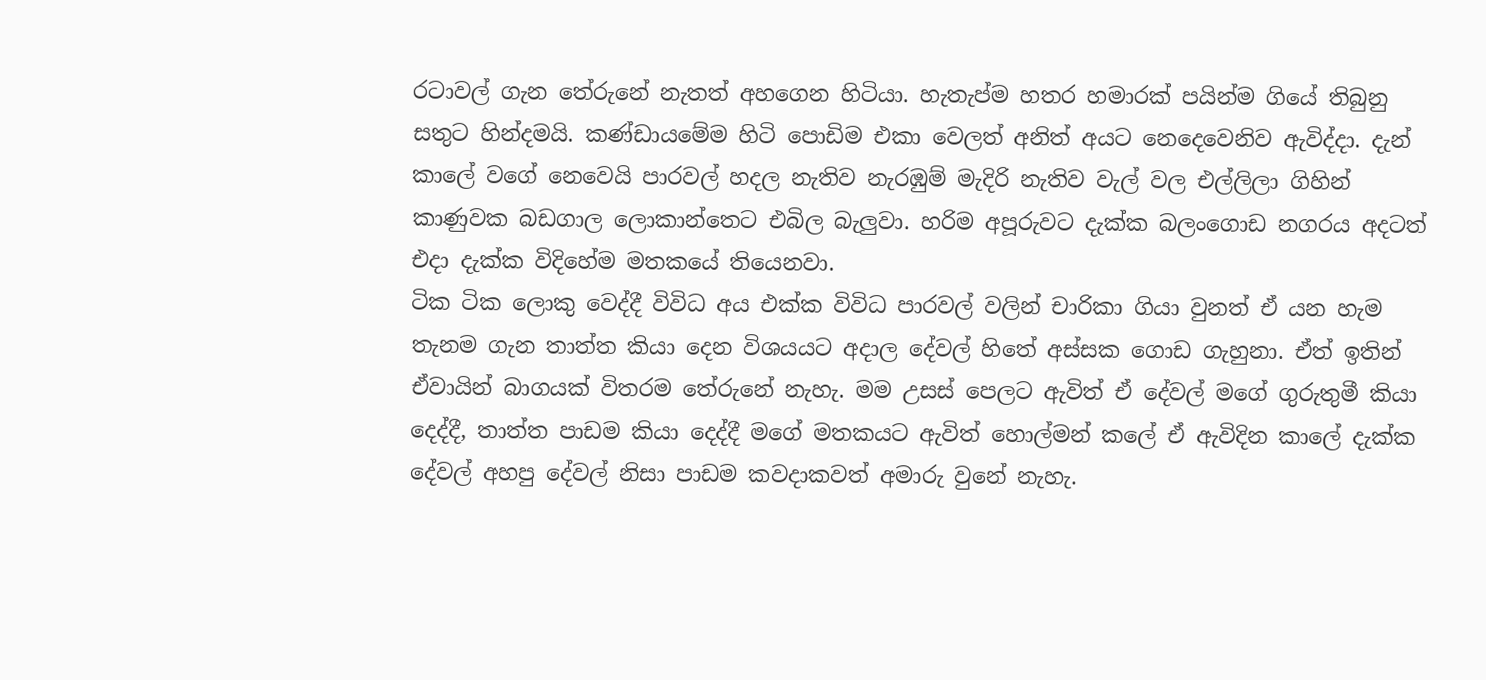රටාවල් ගැන තේරුනේ නැතත් අහගෙන හිටියා. හැතැප්ම හතර හමාරක් පයින්ම ගියේ තිබුනු සතුට හින්දමයි. කණ්ඩායමේම හිටි පොඩිම එකා වෙලත් අනිත් අයට නෙදෙවෙනිව ඇවිද්දා. දැන් කාලේ වගේ නෙවෙයි පාරවල් හදල නැතිව නැරඹුම් මැදිරි නැතිව වැල් වල එල්ලිලා ගිහින් කාණුවක බඩගාල ලොකාන්තෙට එබිල බැලුවා. හරිම අපූරුවට දැක්ක බලංගොඩ නගරය අදටත් එදා දැක්ක විදිහේම මතකයේ තියෙනවා.
ටික ටික ලොකු වෙද්දී විවිධ අය එක්ක විවිධ පාරවල් වලින් චාරිකා ගියා වුනත් ඒ යන හැම තැනම ගැන තාත්ත කියා දෙන විශයයට අදාල දේවල් හිතේ අස්සක ගොඩ ගැහුනා. ඒත් ඉතින් ඒවායින් බාගයක් විතරම තේරුනේ නැහැ. මම උසස් පෙලට ඇවිත් ඒ දේවල් මගේ ගුරුතුමී කියා දෙද්දී, තාත්ත පාඩම කියා දෙද්දී මගේ මතකයට ඇවිත් හොල්මන් කලේ ඒ ඇවිදින කාලේ දැක්ක දේවල් අහපු දේවල් නිසා පාඩම කවදාකවත් අමාරු වුනේ නැහැ.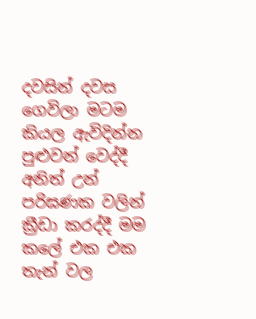දවසින් දවස ගෙවිලා මටම කියල ඇවිදින්න පුළුවන් වෙද්දී අනිත් උන් පරිඝණක වලින් ක්‍රීඩා කරද්දී මම කලේ එක එක තැන් වල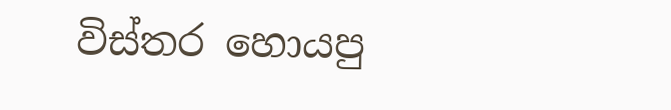විස්තර හොයපු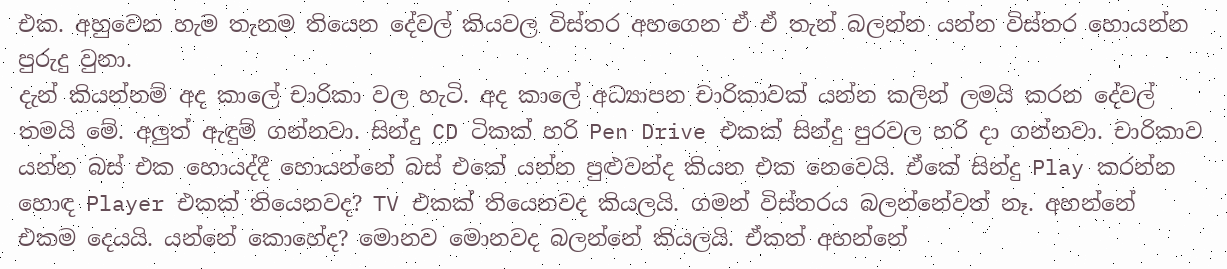එක. අහුවෙන හැම තැනම තියෙන දේවල් කියවල විස්තර අහගෙන ඒ ඒ තැන් බලන්න යන්න විස්තර හොයන්න පුරුදු වුනා.
දැන් කියන්නම් අද කාලේ චාරිකා වල හැටි. අද කාලේ අධ්‍යාපන චාරිකාවක් යන්න කලින් ලමයි කරන දේවල් තමයි මේ. අලුත් ඇඳුම් ගන්නවා. සින්දු CD ටිකක් හරි Pen Drive එකක් සින්දු පුරවල හරි දා ගන්නවා. චාරිකාව යන්න බස් එක හොයද්දී හොයන්නේ බස්‍ එකේ යන්න පුළුවන්ද කියන එක නෙවෙයි. ඒකේ සින්දු Play කරන්න හොඳ Player එකක් තියෙනවද? TV එකක් තියෙනවද කියලයි. ගමන් විස්තරය බලන්නේවත් නෑ. අහන්නේ එකම දෙයයි. යන්නේ කොහේද? මොනව මොනවද බලන්නේ කියලයි. ඒකත් අහන්නේ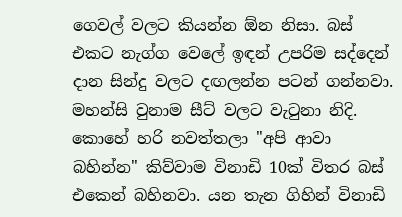ගෙවල් වලට කියන්න ඕන නිසා. බස්‍ එකට නැග්ග වෙලේ ඉඳන් උපරිම සද්දෙන් දාන සින්දු වලට දඟලන්න පටන් ගන්නවා. මහන්සි වුනාම සීට් වලට වැටුනා නිදි. කොහේ හරි නවත්තලා "අපි ආවා බහින්න" කිව්වාම විනාඩි 10ක් විතර බස් එකෙන් බහිනවා. යන තැන ගිහින් විනාඩි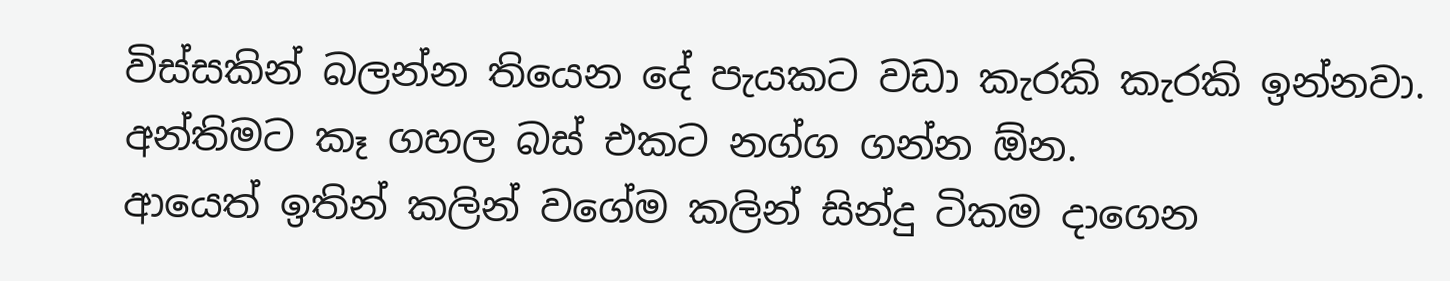විස්සකින් බලන්න තියෙන දේ පැයකට වඩා කැරකි කැරකි ඉන්නවා. අන්තිමට කෑ ගහල බස් එකට නග්ග ගන්න ඕන.
ආයෙත් ඉතින් කලින් වගේම කලින් සින්දු ටිකම දාගෙන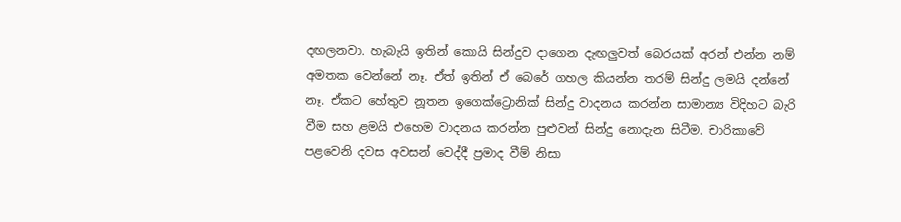දඟලනවා. හැබැයි ඉතින් කොයි සින්දුව දාගෙන දැඟලුවත් බෙරයක් අරන් එන්න නම් අමතක වෙන්නේ නෑ. ඒත් ඉතින් ඒ බෙරේ ගහල කියන්න තරම් සින්දු ලමයි දන්නේ නෑ. ඒකට හේතුව නූතන ඉගෙක්ට්‍රොනික් සින්දු වාදනය කරන්න සාමාන්‍ය විදිහට බැරි වීම සහ ළමයි එහෙම වාදනය කරන්න පුළුවන් සින්දු නොදැන සිටීම. චාරිකාවේ පළවෙනි දවස අවසන් වෙද්දී ප්‍රමාද වීම් නිසා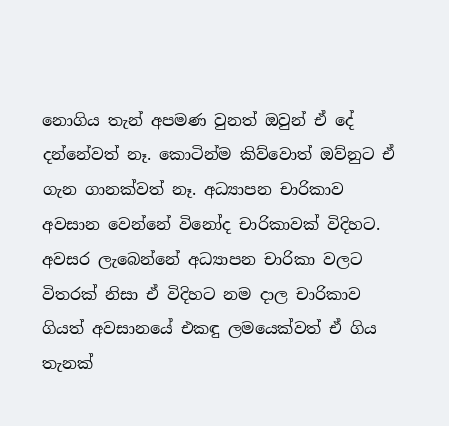නොගිය තැන් අපමණ වුනත් ඔවුන් ඒ දේ දන්නේවත් නෑ. කොටින්ම කිව්වොත් ඔව්නුට ඒ ගැන ගානක්වත් නෑ. අධ්‍යාපන චාරිකාව අවසාන වෙන්නේ විනෝද චාරිකාවක් විදිහට. අවසර ලැබෙන්නේ අධ්‍යාපන චාරිකා වලට විතරක් නිසා ඒ විදිහට නම දාල චාරිකාව ගියත් අවසානයේ එකඳු ලමයෙක්වත් ඒ ගිය තැනක්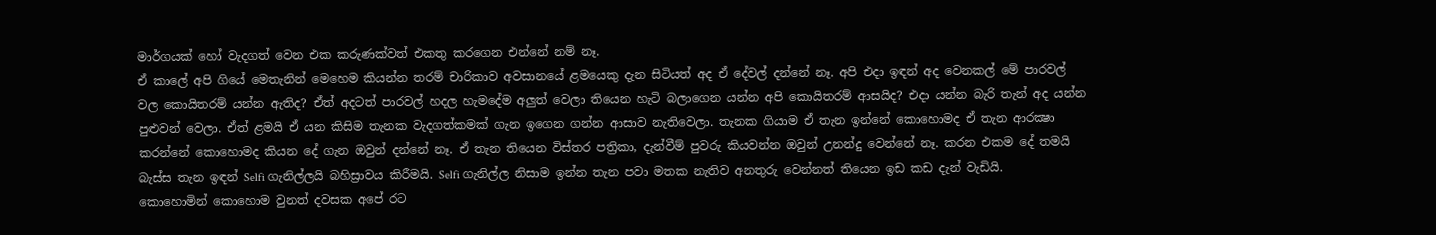මාර්ගයක් හෝ වැදගත් වෙන එක කරුණක්වත් එකතු කරගෙන එන්නේ නම් නෑ.
ඒ කාලේ අපි ගියේ මෙතැනින් මෙහෙම කියන්න තරම් චාරිකාව අවසානයේ ළමයෙකු දැන සිටියත් අද ඒ දේවල් දන්නේ නෑ. අපි එදා ඉඳන් අද වෙනකල් මේ පාරවල් වල කොයිතරම් යන්න ඇතිද? ඒත් අදටත් පාරවල් හදල හැ‍මදේම අලුත් වෙලා තියෙන හැටි බලාගෙන යන්න අපි කොයිතරම් ආසයිද? එදා යන්න බැරි තැන් අද යන්න පුළුවන් වෙලා. ඒත් ළමයි ඒ යන කිසිම තැනක වැදගත්කමක් ගැන ඉගෙන ගන්න ආසාව නැතිවෙලා. තැනක ගියාම ඒ තැන ඉන්නේ කොහොමද ඒ තැන ආරක්‍ෂා කරන්නේ කොහොමද කියන දේ ගැන ඔවුන් දන්නේ නෑ. ඒ තැන තියෙන විස්තර පත්‍රිකා, දැන්වීම් පුවරු කියවන්න ඔවුන් උනන්දු වෙන්නේ නෑ. කරන එකම දේ තමයි බැස්ස තැන ඉඳන් Selfi ගැනිල්ලයි බහිස්‍රාවය කිරීමයි. Selfi ගැනිල්ල නිසාම ඉන්න තැන පවා මතක නැතිව අනතුරු වෙන්නත් තියෙන ඉඩ කඩ දැන් වැඩියි.
කොහොමින් කොහොම වුනත් දවසක අපේ රට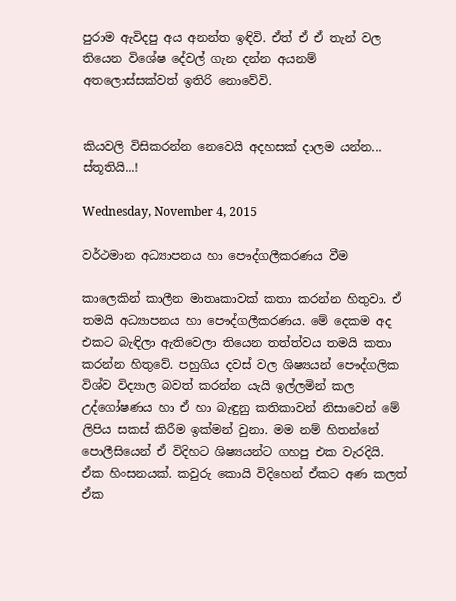පුරාම ඇවිදපු අය අනන්ත ඉඳිවි. ඒත් ඒ ඒ තැන් වල තියෙන විශේෂ ‍දේවල් ගැන දන්න අයනම් අතලොස්සක්වත් ඉතිරි නොවේවි.


කියවලි විසිකරන්න නෙවෙයි අදහසක් දාලම යන්න... ස්තූතියි...!

Wednesday, November 4, 2015

වර්ථමාන අධ්‍යාපනය හා පෞද්ගලීකරණය වීම

කාලෙකින් කාලීන මාතෘකාවක් කතා කරන්න හිතුවා. ඒ තමයි අධ්‍යාපනය හා පෞද්ගලීකරණය. මේ දෙකම අද එකට බැඳිලා ඇතිවෙලා තියෙන තත්ත්වය තමයි කතා කරන්න හිතුවේ. පහුගිය දවස් වල ශිෂ්‍යයන් පෞද්ගලික විශ්ව විද්‍යාල බවත් කරන්න යැයි ඉල්ලමින් කල උද්ගෝෂණය හා ඒ හා බැඳුනු කතිකාවන් නිසාවෙන් මේ ලිපිය සකස් කිරීම ඉක්මන් වුනා. මම නම් හිතන්නේ පොලීසියෙන් ඒ විදිහට ශිෂ්‍යයන්ට ගහපු එක වැරදියි. ඒක හිංසනයක්. කවුරු කොයි විදිහෙන් ඒකට අණ කලත් ඒක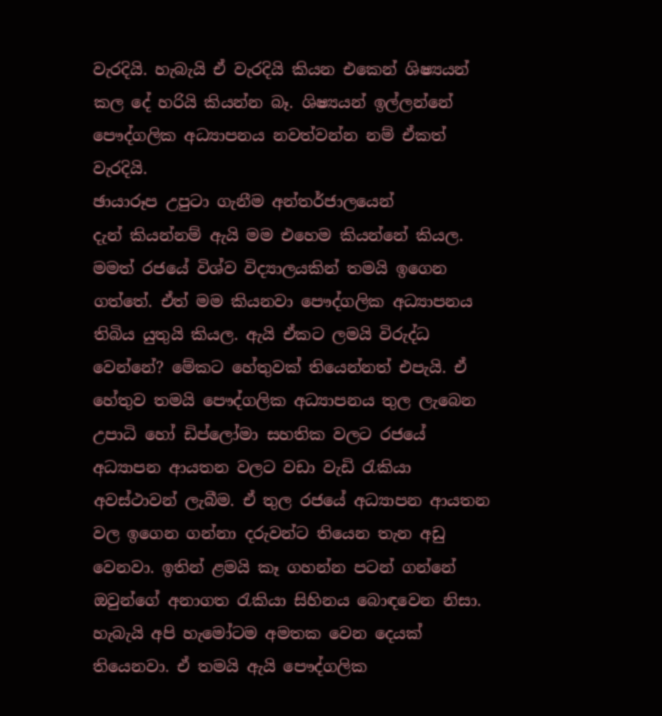වැරදියි. හැබැයි ඒ වැරදියි කියන එකෙන් ශිෂ්‍යයන් කල දේ හරියි කියන්න බෑ. ශිෂ්‍යයන් ඉල්ලන්නේ පෞද්ගලික අධ්‍යාපනය නවත්වන්න නම් ඒකත් වැරදියි.
ඡායාරූප උපුටා ගැනීම අන්තර්ජාලයෙන්
දැන් කියන්නම් ඇයි මම එහෙම කියන්නේ කියල. මමත් රජයේ විශ්ව විද්‍යාලයකින් තමයි ඉගෙන ගත්තේ. ඒත් මම කියනවා පෞද්ගලික අධ්‍යාපනය තිබිය යුතුයි කියල. ඇයි ඒකට ලමයි විරුද්ධ වෙන්නේ? මේකට හේතුවක් තියෙන්නත් එපැයි. ඒ හේතුව තමයි පෞද්ගලික අධ්‍යාපනය තුල ලැබෙන උපාධි හෝ ඩිප්ලෝමා සහතික වලට රජයේ අධ්‍යාපන ආයතන වලට වඩා වැඩි රැකියා අවස්ථාවන් ලැබීම. ඒ තුල රජයේ අධ්‍යාපන ආයතන වල ඉගෙන ගන්නා දරුවන්ට තියෙන තැන අඩු වෙනවා. ඉතින් ළමයි කෑ ගහන්න පටන් ගන්නේ ඔවුන්ගේ අනාගත රැකියා සිහිනය බොඳවෙන නිසා. හැබැයි අපි හැමෝටම අමතක වෙන දෙයක් තියෙනවා. ඒ තමයි ඇයි පෞද්ගලික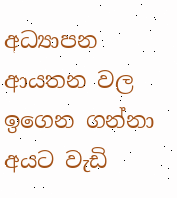අධ්‍යාපන ආයතන වල ඉගෙන ගන්නා අයට වැඩි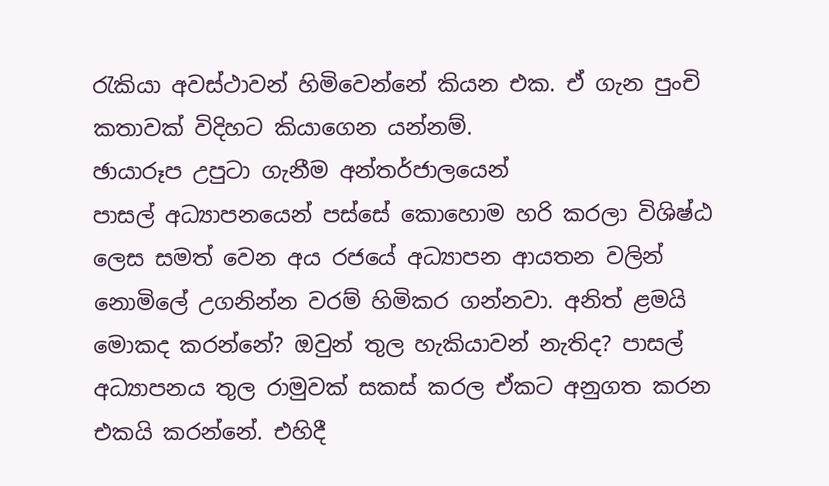රැකියා අවස්ථාවන් හිමිවෙන්නේ කියන එක. ඒ ගැන පුංචි කතාවක් විදිහට කියාගෙන යන්නම්.
ඡායාරූප උපුටා ගැනීම අන්තර්ජාලයෙන්
පාසල් අධ්‍යාපනයෙන් පස්සේ කොහොම හරි කරලා විශිෂ්ඨ ලෙස සමත් වෙන අය රජයේ අධ්‍යාපන ආයතන වලින් නොමිලේ උගනින්න වරම් හිමිකර ගන්නවා. අනිත් ළමයි මොකද කරන්නේ? ඔවුන් තුල හැකියාවන් නැතිද? පාසල් අධ්‍යාපනය තුල රාමුවක් සකස් කරල ඒකට අනුගත කරන එකයි කරන්නේ. එහිදී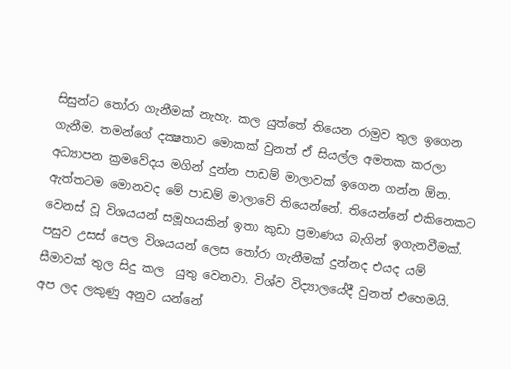සිසුන්ට තෝරා ගැනීමක් නැහැ. කල යුත්තේ තියෙන රාමුව තුල ඉගෙන ගැනීම. තමන්ගේ දක්‍ෂතාව මොකක් වුනත් ඒ සියල්ල අමතක කරලා අධ්‍යාපන ක්‍රමවේදය මගින් දුන්න පාඩම් මාලාවක් ඉගෙන ගන්න ඕන. ඇත්තටම මොනවද මේ පාඩම් මාලාවේ තියෙන්නේ. තියෙන්නේ එකිනෙකට වෙනස් වූ විශයයන් සමූහයකින් ඉතා කුඩා ප්‍රමාණය බැගින් ඉගැනවීමක්. පසුව උසස් පෙල විශයයන් ලෙස තෝරා ගැනීමක් දුන්නද එයද යම් සීමාවක් තුල සිදු කල  යුතු වෙනවා. විශ්ව විද්‍යාලයේදී වුනත් එහෙමයි. අප ලද ලකුණු අනුව යන්නේ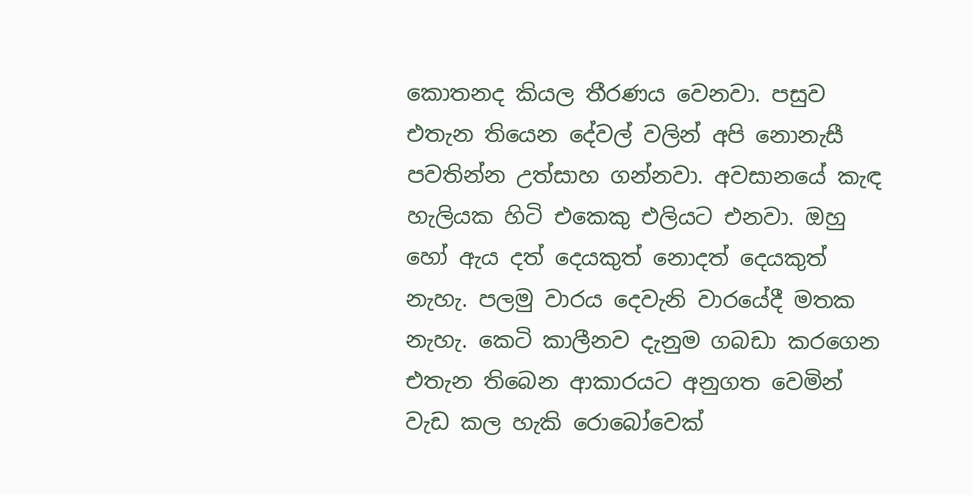කොතනද කියල තීරණය වෙනවා. පසුව එතැන තියෙන දේවල් වලින් අපි නොනැසී පවතින්න උත්සාහ ගන්නවා. අවසානයේ කැඳ හැලියක හිටි එකෙකු එලියට එනවා. ඔහු හෝ ඇය දත් දෙයකුත් නොදත් දෙයකුත් නැහැ. පලමු වාරය දෙවැනි වාරයේදී මතක නැහැ. කෙටි කාලීනව දැනුම ගබඩා කරගෙන එතැන තිබෙන ආකාරයට අනුගත වෙමින් වැඩ කල හැකි රොබෝවෙක්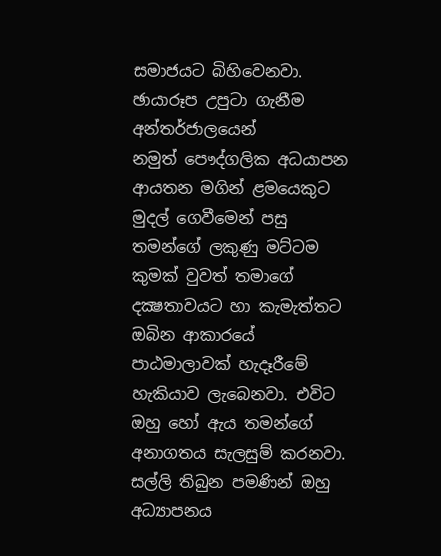සමාජයට බිහිවෙනවා.
ඡායාරූප උපුටා ගැනීම අන්තර්ජාලයෙන්
නමුත් පෞද්ගලික අධයාපන ආයතන මගින් ළමයෙකුට මුදල් ගෙවීමෙන් පසු තමන්ගේ ලකුණු මට්ටම කුමක් වුවත් තමාගේ දක්‍ෂතාවයට හා කැමැත්තට ඔබින ආකාරයේ පාඨමාලාවක් හැදෑරීමේ හැකියාව ලැබෙනවා. එවිට ඔහු‍ හෝ ඇය තමන්ගේ අනාගතය සැලසුම් කරනවා. සල්ලි තිබුන පමණින් ඔහු අධ්‍යාපනය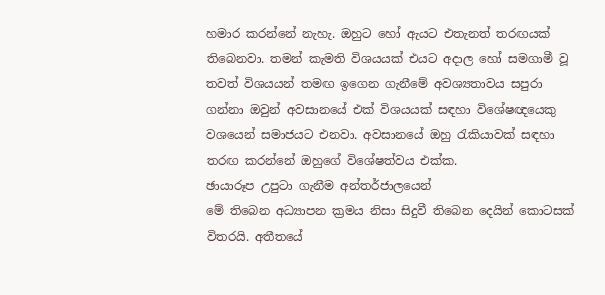හමාර කරන්‍නේ නැහැ. ඔහුට හෝ ඇයට එතැනත් තරඟයක් ති‍බෙනවා. තමන් කැමති විශයයක් එයට අදාල හෝ සමගාමී වූ තවත් විශයයන් තමඟ ඉගෙන ගැනීමේ අවශ්‍යතාවය සපුරා ගන්නා ඔවුන් අවසානයේ එක් විශයයක් සඳහා විශේෂඥයෙකු වශයෙන් සමාජයට එනවා. අවසානයේ ඔහු රැකියාවක් සඳහා තරඟ කරන්නේ ඔහුගේ විශේෂත්වය එක්ක.
ඡායාරූප උපුටා ගැනීම අන්තර්ජාලයෙන්
මේ තිබෙන අධ්‍යාපන ක්‍රමය නිසා සිදුවී තිබෙන දෙයින් කොටසක් විතරයි. අතීතයේ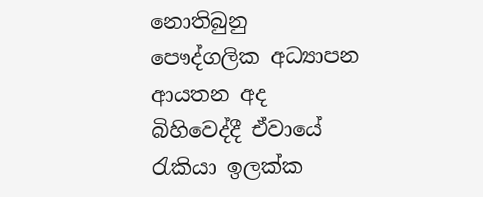නොතිබුනු පෞද්ගලික අධ්‍යාපන ආයතන අද බිහිවෙද්දී ඒවායේ රැකියා ඉලක්ක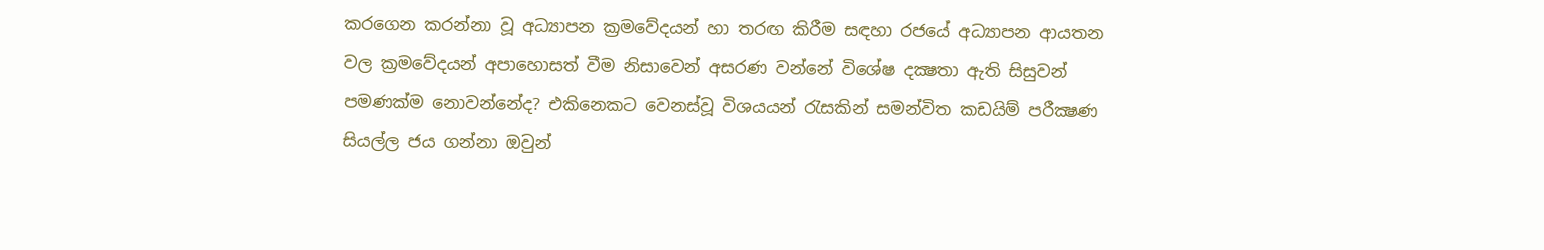කරගෙන කරන්නා වූ අධ්‍යාපන ක්‍රමවේදයන් හා තරඟ කිරීම සඳහා රජයේ අධ්‍යාපන ආයතන වල ක්‍රමවේදයන් අපාහොසත් වීම නිසාවෙන් අසරණ වන්නේ විශේෂ දක්‍ෂතා ඇති සිසුවන් පමණක්ම නොවන්නේද? එකිනෙකට වෙනස්වූ විශයයන් රැසකින් සමන්විත කඩයිම් පරීක්‍ෂණ සියල්ල ජය ගන්නා ඔවුන්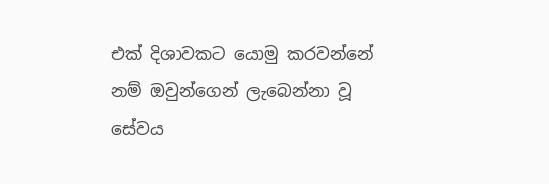එක් දිශාවකට යොමු කරවන්නේ නම් ඔවුන්ගෙන් ලැබෙන්නා වූ සේවය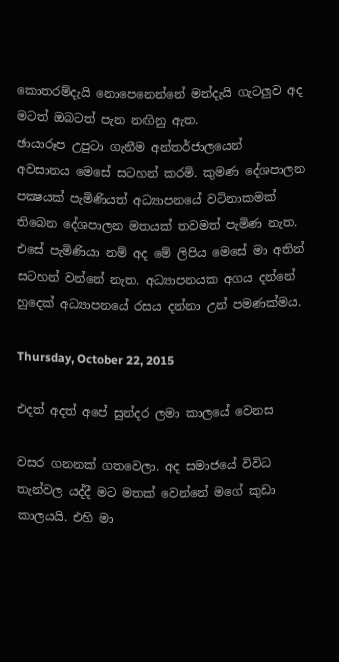කොතරම්දැයි නොපෙනෙන්නේ මන්දැයි ගැටලුව අද මටත් ඔබටත් පැන නඟිනු ඇත.
ඡායාරූප උපුටා ගැනීම අන්තර්ජාලයෙන්
අවසානය මෙසේ සටහන් කරමි. කුමණ දේශපාලන පක්‍ෂයක් පැමිණියත් අධ්‍යාපනයේ වටිනාකමක් තිබෙන දේශපාලන මතයක් තවමත් පැමිණ නැත. එසේ පැමිණියා නම් අද මේ ලිපිය මෙසේ මා අතින් සටහන් වන්නේ නැත. අධ්‍යාපනයක අගය දන්නේ හුදෙක් අධ්‍යාපනයේ රසය දන්නා උන් පමණක්මය.

Thursday, October 22, 2015

එදත් අදත් අපේ සුන්දර ලමා කාලයේ වෙනස

වසර ගනනක් ගතවෙලා. අද සමාජයේ විවිධ තැන්වල යද්දී මට මතක් වෙන්නේ මගේ කුඩා කාලයයි. එහි මා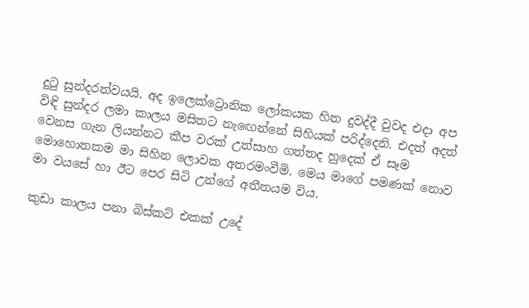දුටු සුන්දරත්වයයි. අද ඉලෙක්ට්‍රොනික ලෝකයක හිත දුවද්දී වුවද එදා අප විඳි සුන්දර ලමා කාලය මසිතට නැ‍ඟෙන්නේ සිහියක් පරිද්දෙනි. එදත් අදත් වෙනස ගැන ලියන්නට කීප වරක් උත්සාහ ගත්තද හුදෙක් ඒ සෑම මොහොතකම මා සිහින ලොවක අතරමංවීමි. මෙය මාගේ පමණක් නොව මා වයසේ හා ඊට පෙර සිටි උන්ගේ අතීතයම විය.

කුඩා කාලය පනා බිස්කට් එකක් උදේ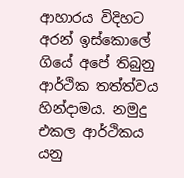ආහාරය විදිහට අරන් ඉස්කොලේ ගියේ අපේ තිබුනු ආර්ථික තත්ත්වය හින්දාමය. නමුදු එකල ආර්ථිකය යනු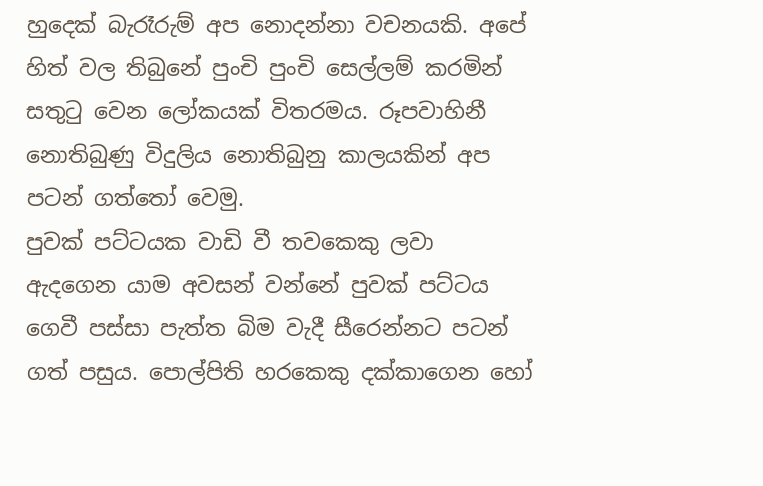හුදෙක් බැරෑරුම් අප නොදන්නා වචනයකි. අපේ හිත් වල තිබුනේ පුංචි පුංචි සෙල්ලම් කරමින් සතුටු වෙන ලෝකයක් විතරමය. රූපවාහිනී නොතිබුණු විදුලිය නොතිබුනු කාලයකින් අප පටන් ගත්තෝ වෙමු.
පුවක් පට්ටයක වාඩි වී තවකෙකු ලවා ඇදගෙන යාම අවසන් වන්නේ පුවක් පට්ටය ගෙවී පස්සා පැත්ත බිම වැදී සීරෙන්නට පටන් ගත් පසුය. පොල්පිති හරකෙකු දක්කාගෙන හෝ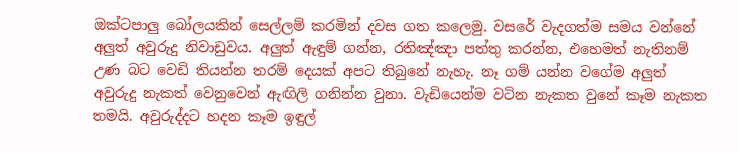ඔක්ටපාලු බෝලයකින් සෙල්ලම් කරමින් දවස ගත කලෙමු. වසරේ වැදගත්ම සමය වන්නේ අලුත් අවුරුදු නිවාඩුවය. අලුත් ඇඳුම් ගන්න, රතිඤ්ඤා පත්තු කරන්න, එහෙමත් නැතිනම් උණ බට වෙඩි තියන්න තරම් දෙයක් අපට තිබුනේ නැහැ. නෑ ගම් යන්න වගේම අලුත් අවුරුදු නැකත් වෙනුවෙන් ඇඟිලි ගනින්න වුනා. වැඩියෙන්ම වටින නැකත වුනේ කෑම නැකත තමයි. අවුරුද්දට හදන කෑම ඉඳුල්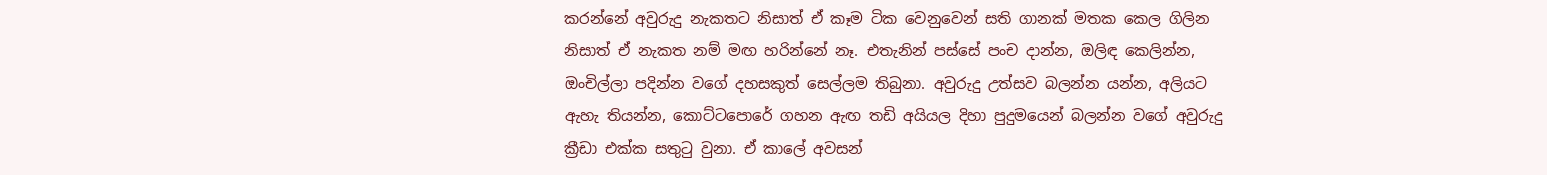කරන්නේ අවුරුදු නැකතට නිසාත් ඒ කෑම ටික වෙනුවෙන් සති ගානක් මතක කෙල ගිලින නිසාත් ඒ නැකත නම් මඟ හරින්නේ නෑ. එතැනින් පස්සේ පංච දාන්න, ඔලිඳ කෙලින්න, ඔංචිල්ලා පදින්න වගේ දහසකුත් සෙල්ලම තිබුනා. අවුරුදු උත්සව බලන්න යන්න, අලියට ඇහැ තියන්න, කොට්ටපොරේ ගහන ඇඟ තඩි අයියල දිහා පුදුමයෙන් බලන්න වගේ අවුරුදු ක්‍රීඩා එක්ක සතුටු වුනා. ඒ කාලේ අවසන්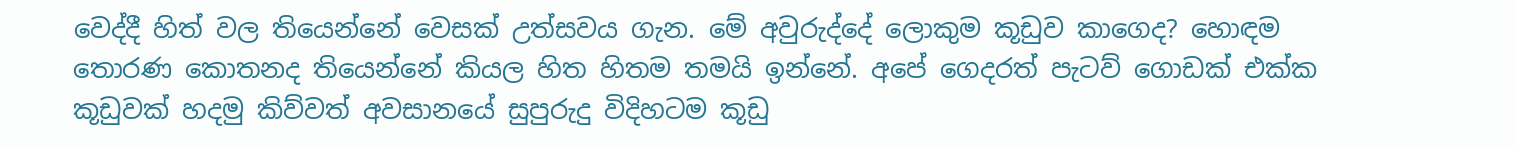වෙද්දී හිත් වල තියෙන්නේ වෙසක් උත්සවය ගැන. මේ අවුරුද්දේ ලොකුම කූඩුව කාගෙද? හොඳම තොරණ කොතනද තියෙන්නේ කියල හිත හිතම තමයි ඉන්නේ. අපේ ගෙදරත් පැටව් ගොඩක් එක්ක කූඩුවක් හදමු කිව්වත් අවසානයේ සුපුරුදු විදිහටම කූඩු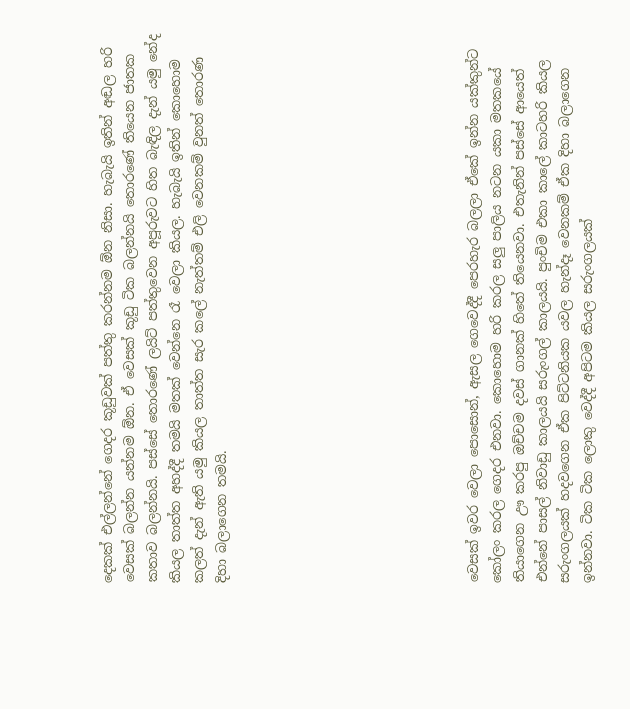දෙකක් එල්ලන්නේ ගෙදර කූඩුවක් පත්තු කරන්නම ඕන නිසා. හැබැයි ඉතින් අඬල හරි වෙසක් බලන්න යන්නම ඕන. ඒ වෙසක් කූඩු ටික බලන්නයි තොරණේ තියෙන ජාතක කතාව බලන්නයි. පස්සේ තොරණේ ලයිට් පත්තුවෙන අපූරුවට හිත බැඳිල දැන් යමු නේද කියල තාත්ත අහද්දී තමයි මතක් වෙන්නෙ රෑ වෙලා කියල. හැබැයි ඉතින් කොහොම කලත් දැන් ඇති යමු කියල තාත්ත සැර කලේ නැත්තම් එලි වෙනකම් වුනත් තොරණ දිහා බලාගෙන තමයි.










වෙසක් ඉවර වෙලා පොසොන්, ඇසල ගෙවෙද්දී පෙරහැර බලලා ඒකේ ඉන්න යක්කුන්ට කෝලං කරල ගෙදර එනවා. කොහොම හරි කරල සලු පාලිය නටන යකා මතකයේ තියාගෙන ඌ කරපු ඔච්චම දවස් ගානක් හිතේ තියෙනවා. එතැනින් පස්සේ ආ‍යෙත් එන්නේ පාසල් නිවාඩු කාලයයි සරුංගල් කාලයයි. පුංචිම එකා කාල‍ේ කාටහරි කියල සරුංගලයක් හදවගෙන ඒක පිට්ටනියක යවල හැන්දෑ වෙනකම් ඒක දිහා බලාගෙන ඉන්නවා. ටික ටික ලොකු වෙද්දී අපිටම කියල සරුංගලයක්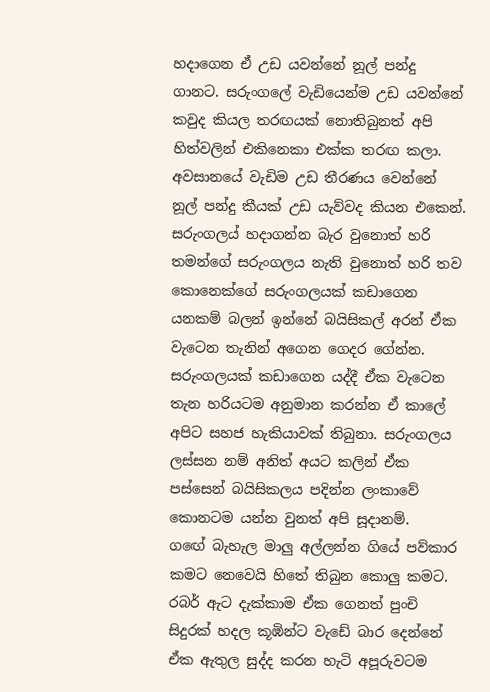හදාගෙන ඒ උඩ යවන්නේ නූල් පන්දු ගානට. සරුංගලේ වැඩියෙන්ම උඩ යවන්නේ කවුද කියල තරඟයක් නොතිබුනත් අපි  හිත්වලින් එකිනෙකා එක්ක තරඟ කලා. අවසානයේ වැඩිම උඩ තීරණය වෙන්නේ නූල් පන්දු කීයක් උඩ යැව්වද කියන එකෙන්. සරුංගලය් හදාගන්න බැර වුනොත් හරි තමන්ගේ සරුංගලය නැති වුනොත් හරි තව කොනෙක්ගේ සරුංගලයක් කඩාගෙන යනකම් බලන් ඉන්නේ බයිසිකල් අරන් ඒක වැටෙන තැනින් අගෙන ගෙදර ගේන්න. සරුංගලයක් කඩාගෙන යද්දී ඒක වැටෙන තැන හරියටම අනුමාන කරන්න ඒ කාලේ අපිට සහජ හැකියාවක් තිබුනා. සරුංගලය ලස්සන නම් අනිත් අයට කලින් ඒක පස්සෙන් බයිසිකලය පදින්න ලංකාවේ කොනටම යන්න වුනත් අපි සූදානම්.
ග‍ඟේ බැහැල මාලු අල්ලන්න ගියේ පව්කාර කමට නෙවෙයි හිතේ තිබුන කොලු කමට. රබර් ඇට දැක්කාම ඒක ගෙනත් පුංචි සිදුරක් හදල කූඹින්ට වැඩේ බා‍ර දෙන්නේ ඒක ඇතුල සුද්ද කරන හැටි අපූරුවටම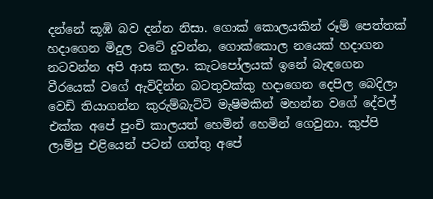දන්නේ කූඹි බව දන්න නිසා. ගොක් කොලයකින් රූම් පෙත්තක් හදාගෙන මිදුල වටේ දුවන්න, ගොක්කොල නයෙක් හදාගන නටවන්න අපි ආස කලා. කැටපෝලයක් ඉනේ බැඳගෙන වීරයෙක් වගේ ඇවිදින්න බටතුවක්කු හදාගෙන දෙපිල බෙදිලා වෙඩි තියාගන්න කුරුම්බැට්ටි මැෂිමකින් මහන්න වගේ දේවල් එක්ක අපේ පුංචි කාලයත් හෙමින් හෙමින් ගෙවුනා. කුප්පි ලාම්පු එළියෙන් පටන් ගත්තු අපේ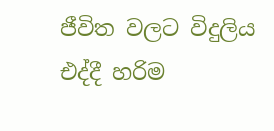ජීවිත වලට විදුලිය එද්දී හරිම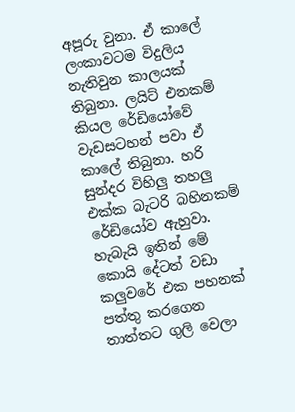අපූරු වුනා. ඒ කාලේ ලංකාවටම විදුලිය නැතිවුන කාලයක් තිබුනා. ලයිට් එනකම් කියල රේඩියෝවේ වැඩසටහන් පවා ඒ කාලේ තිබුනා. හරි සුන්දර විහිලු තහලු එක්ක බැටරි බහිනකම් රේඩියෝව ඇහුවා. හැබැයි ඉතින් මේ කොයි දේටත් වඩා කලුවරේ එක පහනක් පත්තු කරගෙන තාත්තට ගුලි වෙලා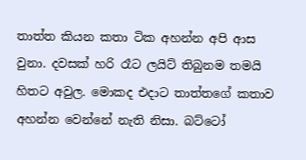තාත්ත කියන කතා ටික අහන්න අපි ආස වුනා. දවසක් හරි රෑට ලයිට් තිබුනම තමයි හිතට අවුල. මොකද එදාට තාත්තගේ කතාව අහන්න වෙන්නේ නැති නිසා. බට්ටෝ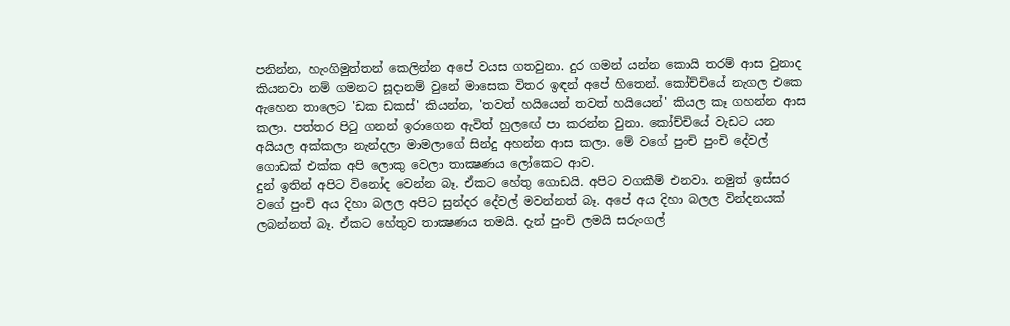පනින්න, හැංගිමුත්තන් කෙලින්න අපේ වයස ගතවුනා. දුර ගමන් යන්න කොයි තරම් ආස වුනාද කියනවා නම් ගමනට සූදානම් වුනේ මාසෙක විතර ඉඳන් අපේ හිතෙන්. කෝච්චියේ නැගල එකෙ ඇහෙන තාලෙට 'ඩක ඩකස්' කියන්න, 'තවත් හයියෙන් තවත් හයියෙන්' කියල කෑ ගහන්න ආස කලා. පත්තර පිටු ගනන් ඉරාගෙන ඇවිත් හුල‍ඟේ පා කරන්න වුනා. කෝච්චියේ වැඩට යන අයියල අක්කලා නැන්දලා මාමලාගේ සින්දු අහන්න ආස කලා. මේ වගේ පුංචි පුංචි දේවල් ගොඩක් එක්ක අපි ලොකු වෙලා තාක්‍ෂණය ලෝකෙට ආව.
දුන් ඉතින් අපිට විනෝද වෙන්න බෑ. ඒකට හේතු ගොඩයි. අපිට වගකීම් එනවා. නමුත් ඉස්සර වගේ පුංචි අය දිහා බලල අපිට සුන්දර දේවල් මවන්නත් බෑ. අපේ අය දිහා බලල වින්දනයක් ලබන්නත් බෑ. ඒකට හේතුව තාක්‍ෂණය තමයි. දැන් පුංචි ලමයි සරුංගල්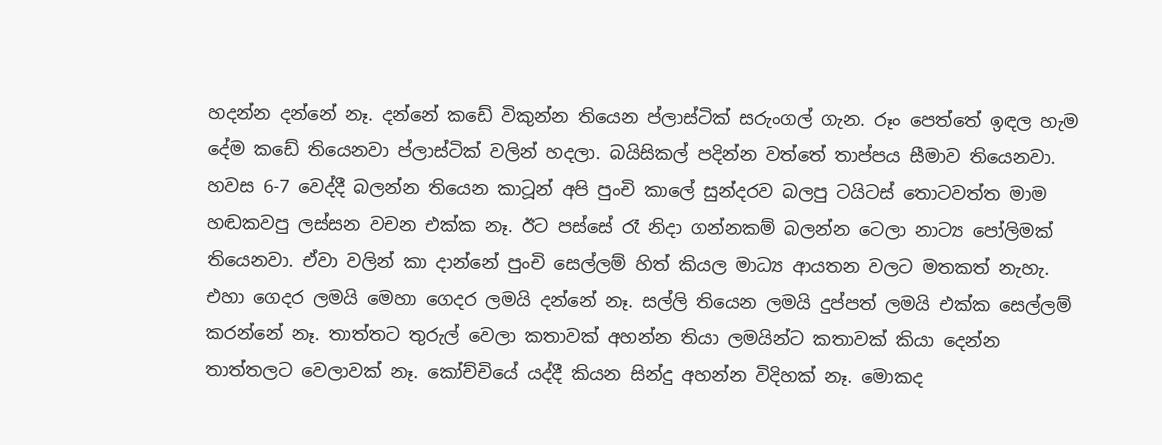හදන්න දන්නේ නෑ. දන්නේ කඩේ විකුන්න තියෙන ප්ලාස්ටික් සරුංගල් ගැන. රූං පෙත්තේ ඉඳල හැම දේම කඩේ තියෙනවා ප්ලාස්ටික් වලින් හදලා. බයිසිකල් පදින්න වත්තේ තාප්පය සීමාව තියෙනවා. හවස 6-7 වෙද්දී බලන්න තියෙන කාටූන් අපි පුංචි කාලේ සුන්දරව බලපු ටයිටස් තොටවත්ත මාම හඬකවපු ලස්සන වචන එක්ක නෑ. ඊට පස්සේ රෑ නිදා ගන්නකම් බලන්න ටෙලා නාට්‍ය පෝලිමක් තියෙනවා. ඒවා වලින් කා දාන්නේ පුංචි සෙල්ලම් හිත් කියල මාධ්‍ය ආයතන වලට මතකත් නැහැ. එහා ගෙදර ලමයි මෙහා ගෙදර ලමයි දන්නේ නෑ. සල්ලි තියෙන ලමයි දුප්පත් ලමයි එක්ක සෙල්ලම් කරන්නේ නෑ. තාත්තට තුරුල් වෙලා කතාවක් අහන්න තියා ලමයින්ට කතාවක් කියා දෙන්න තාත්තලට වෙලාවක් නෑ. කෝච්චියේ යද්දී කියන සින්දු අහන්න විදිහක් නෑ. මොකද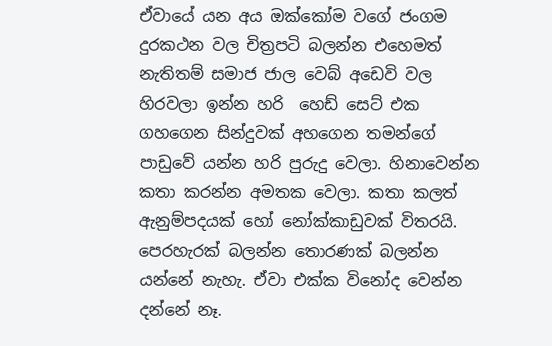ඒවායේ යන අය ඔක්කෝම වගේ ජංගම දුරකථන වල චිත්‍රපටි බලන්න එහෙමත් නැතිතම් සමාජ ජාල වෙබ් අඩෙවි වල හිරවලා ඉන්න හරි  හෙඩ් සෙට් එක ගහගෙන සින්දුවක් අහගෙන තමන්ගේ පාඩුවේ යන්න හරි පුරුදු වෙලා. හිනාවෙන්න කතා කරන්න අමතක වෙලා. කතා කලත් ඇනුම්පදයක් හෝ නෝක්කාඩුවක් විතරයි. පෙරහැරක් බලන්න තොරණක් බලන්න යන්නේ නැහැ. ඒවා එක්ක ‍විනෝද වෙන්න දන්නේ නෑ.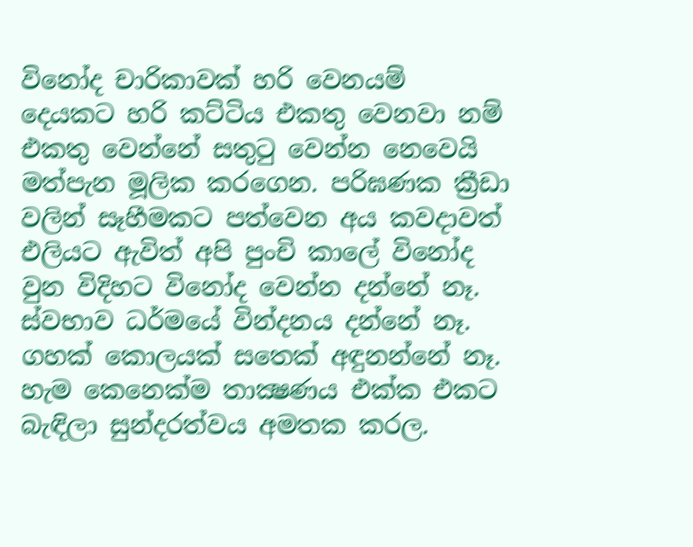විනෝද චාරිකාවක් හරි වෙනයම් දෙයකට හරි කට්ටිය එකතු වෙනවා නම් එකතු වෙන්නේ සතුටු වෙන්න නෙවෙයි මත්පැන මූලික කරගෙන. පරිඝණක ක්‍රීඩා වලින් සෑහීමකට පත්වෙන අය කවදාවත් එලියට ඇවිත් අපි පුංචි කාලේ විනෝද වුන විදිහට විනෝද වෙන්න දන්නේ නෑ. ස්වභාව ධර්මයේ වින්දනය දන්නේ නෑ. ගහක් කොලයක් සතෙක් අඳුනන්නේ නෑ. හැම කෙනෙක්ම තාක්‍ෂණය එක්ක එකට බැඳිලා සුන්දරත්වය අමතක කරල.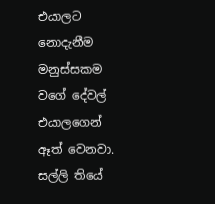එයාලට නොදැනීම මනුස්සකම වගේ දේවල් එයාලගෙන් ඈත් වෙනවා. සල්ලි තියේ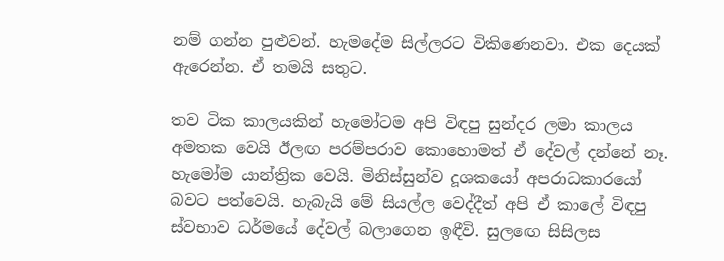නම් ගන්න පුළුවන්. හැමදේම සිල්ලරට විකි‍ණෙනවා. එක දෙයක් ඇරෙන්න. ඒ තමයි සතුට.

තව ටික කාලයකින් හැමෝටම අපි විඳපු සුන්දර ලමා කාලය අමතක වෙයි ඊලඟ පරම්පරාව කොහොමත් ඒ දේවල් දන්නේ නෑ. හැමෝම යාන්ත්‍රික වෙයි. මිනිස්සුන්ව දූශකයෝ අපරාධකාරයෝ බවට පත්වෙයි. හැබැයි මේ සියල්ල වෙද්දීත් අපි ඒ කාලේ විඳපු ස්වභාව ධර්මයේ දේවල් බලාගෙන ඉඳීවි. සුල‍ඟෙ සිසිලස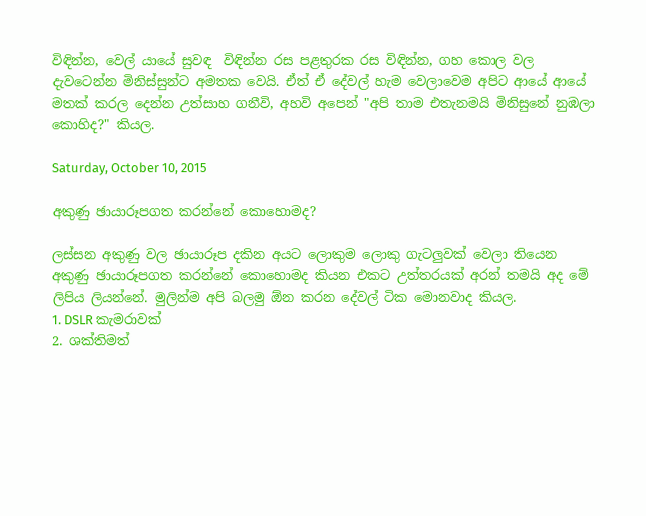විඳින්න, වෙල් යායේ සුවඳ  විඳින්න රස පළතුරක රස විඳින්න, ගහ කොල වල දැවටෙන්න මිනිස්සුන්ට අමතක වෙයි. ඒත් ඒ දේවල් හැම වෙලාවෙම අපිට ආයේ ආයේ මතක් කරල දෙන්න උත්සාහ ගනීවි, අහවි අපෙන් "අපි තාම එතැනමයි මිනිසුනේ නුඹලා කොහිද?" කියල.

Saturday, October 10, 2015

අකුණු ඡායාරූපගත කරන්නේ කොහොමද?

ලස්සන අකුණු වල ඡායාරූප දකින අයට ලොකුම ලොකු ගැටලුවක් වෙලා තියෙන අකුණු ඡායාරූපගත කරන්නේ කොහොමද කියන එකට උත්තරයක් අරන් තමයි අද මේ ලිපිය ලියන්නේ. මුලින්ම අපි බලමු ඕන කරන දේවල් ටික මොනවාද කියල.
1. DSLR කැමරාවක්
2. ශක්තිමත්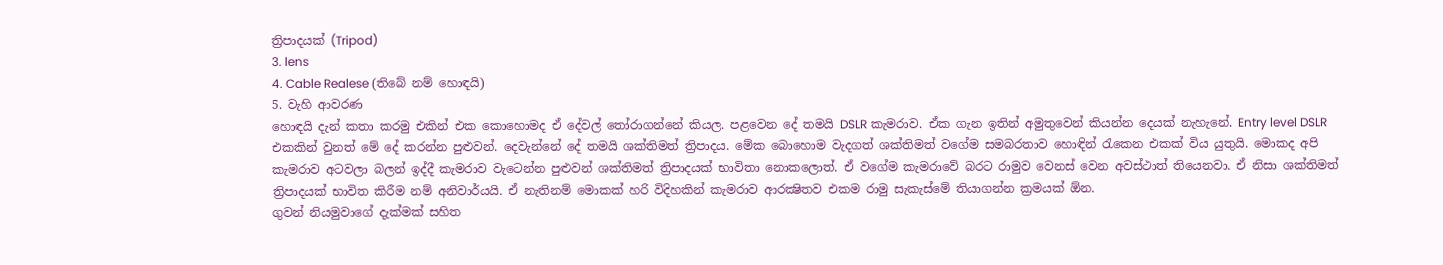ත්‍රිපාදයක් (Tripod)
3. lens
4. Cable Realese (තිබේ නම් හොඳයි)
5. වැහි ආවරණ
හොඳයි දැන් කතා කරමු එකින් එක කොහොමද ඒ දේවල් තෝරාගන්නේ කියල. පළවෙන දේ තමයි DSLR කැමරාව. ඒක ගැන ඉතින් අමුතුවෙන් කියන්න දෙයක් නැහැනේ. Entry level DSLR එකකින් වුනත් මේ දේ කරන්න පුළුවන්. දෙවැන්නේ දේ තමයි ශක්තිමත් ත්‍රිපාදය. මේක බොහොම වැදගත් ශක්තිමත් වගේම සමබරතාව හොඳින් රැකෙන එකක් විය යුතුයි. මොකද අපි කැමරාව අටවලා බලන් ඉද්දී කැමරාව වැටෙන්න පුළුවන් ශක්තිමත් ත්‍රිපාදයක් භාවිතා නොකලොත්. ඒ වගේම කැමරාවේ බරට රාමුව වෙනස් වෙන අවස්ථාත් තියෙනවා. ඒ නිසා ශක්තිමත් ත්‍රිපාදයක් භාවිත කිරීම නම් අනිවාර්යයි. ඒ නැතිනම් මොකක් හරි විදිහකින් කැමරාව ආරක්‍ෂිතව එකම රාමු සැකැස්මේ තියාගන්න ක්‍රමයක් ඕන.
ගුවන් නියමුවාගේ දැක්මක් සහිත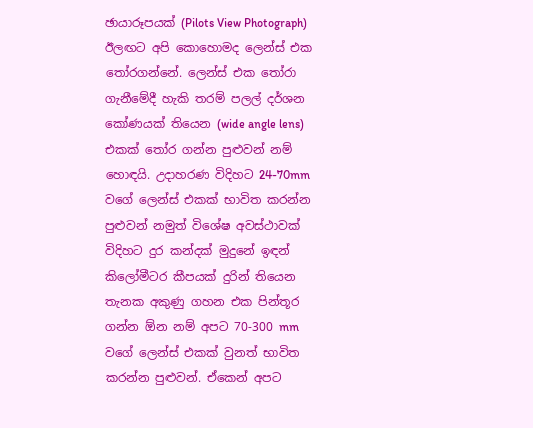ඡායාරූපයක් (Pilots View Photograph)
ඊලඟට අපි කොහොමද ලෙන්ස් එක තෝරගන්නේ. ලෙන්ස් එක තෝරා ගැනීමේදී හැකි තරම් පලල් දර්ශන කෝණයක් තියෙන (wide angle lens) එකක් තෝර ගන්න පුළුවන් නම් හොඳයි. උදාහරණ විදිහට 24-70mm වගේ ලෙන්ස් එකක් භාවිත කරන්න පුළුවන් නමුත් විශේෂ අවස්ථාවක් විදිහට දුර කන්දක් මුදුනේ ඉඳන් කිලෝමීටර කීපයක් දුරින් තියෙන තැනක අකුණු ගහන එක පින්තූර ගන්න ඕන නම් අපට 70-300 mm වගේ ලෙන්ස් එකක් වුනත් භාවිත කරන්න පුළුවන්. ඒකෙන් අපට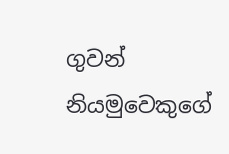ගුවන් නියමුවෙකුගේ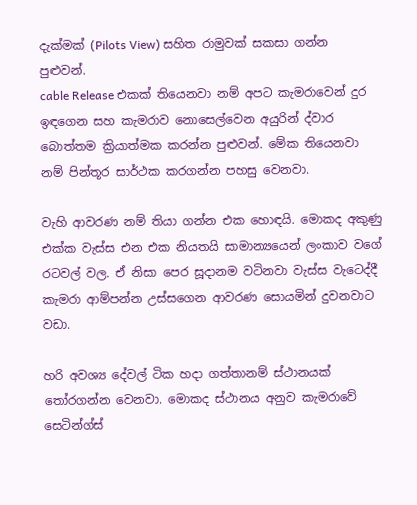දැක්මක් (Pilots View) සහිත රාමුවක් සකසා ගන්න පුළුවන්.
cable Release එකක් තියෙනවා නම් අපට කැමරාවෙන් දුර ඉඳගෙන සහ කැමරාව නොසෙල්වෙන අයුරින් ද්වාර බොත්තම ක්‍රියාත්මක කරන්න පුළුවන්. මේක තියෙනවා නම් පින්තූර සාර්ථක කරගන්න පහසු වෙනවා.

වැහි ආවරණ නම් තියා ගන්න එක හොඳයි. මොකද අකුණු එක්ක වැස්ස එන එක නියතයි සාමාන්‍යයෙන් ලංකාව වගේ රටවල් වල. ඒ නිසා පෙර සූදානම වටිනවා වැස්ස වැටෙද්දී කැමරා ආම්පන්න උස්සගෙන ආවරණ සොයමින් දුවනවාට වඩා.

හරි අවශ්‍ය දේවල් ටික හදා ගත්තානම් ස්ථානයක් තෝරගන්න වෙනවා. මොකද ස්ථානය අනුව කැමරාවේ සෙටින්ග්ස්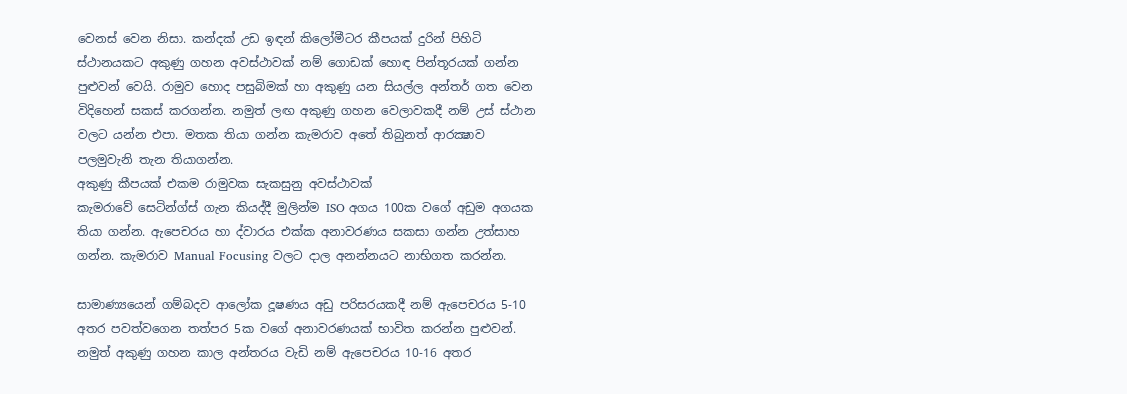වෙනස් වෙන නිසා. කන්දක් උඩ ඉඳන් කිලෝමීටර කීපයක් දුරින් පිහිටි ස්ථානයකට අකුණු ගහන අවස්ථාවක් නම් ගොඩක් හොඳ පින්තූරයක් ගන්න පුළුවන් වෙයි. රාමුව හොද පසුබිමක් හා අකුණු යන සියල්ල අන්තර් ගත වෙන විදිහෙන් සකස් කරගන්න. නමුත් ලඟ අකුණු ගහන වෙලාවකදී නම් උස් ස්ථාන වලට යන්න එපා. මතක තියා ගන්න කැමරාව අතේ තිබුනත් ආරක්‍ෂාව පලමුවැනි තැන තියාගන්න.
අකුණු කීපයක් එකම රාමුවක සැකසුනු අවස්ථාවක්
කැමරාවේ සෙටින්ග්ස් ගැන කියද්දී මුලින්ම ISO අගය 100ක වගේ අඩුම අගයක තියා ගන්න. ඇපෙචරය හා ද්වාරය එක්ක අනාවරණය සකසා ගන්න උත්සාහ ගන්න. කැමරාව Manual Focusing වලට දාල අනන්නයට නාභිගත කරන්න.

සාමාණ්‍යයෙන් ගම්බදව ආලෝක දූෂණය අඩු පරිසරයකදී නම් ඇපෙචරය 5-10 අතර පවත්වගෙන තත්පර 5ක වගේ අනාවරණයක් භාවිත කරන්න පුළුවන්. නමුත් අකුණු ගහන කාල අන්තරය වැඩි නම් ඇපෙචරය 10-16 අතර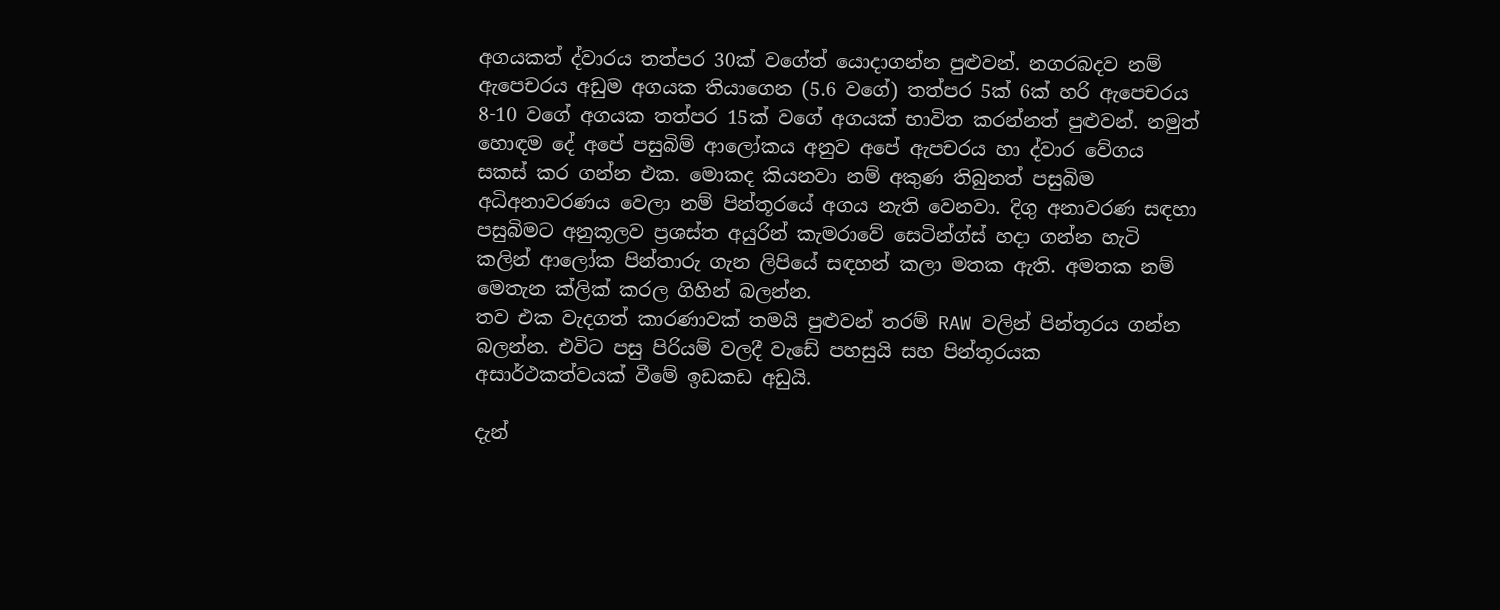අගයකත් ද්වාරය තත්පර 30ක් වගේත් යොදාගන්න පුළුවන්. නගරබදව නම් ඇපෙචරය අඩුම අගයක තියාගෙන (5.6 වගේ) තත්පර 5ක් 6ක් හරි ඇපෙචරය 8-10 වගේ අගයක තත්පර 15ක් වගේ අගයක් භාවිත කරන්නත් පුළුවන්. නමුත් හොඳම දේ අපේ පසුබිම් ආලෝකය අනුව අපේ ඇපචරය හා ද්වාර වේගය සකස් කර ගන්න එක. මොකද කියනවා නම් අකුණ තිබුනත් පසුබිම අධිඅනාවරණය වෙලා නම් පින්තූරයේ අගය නැති වෙනවා. දිගු අනාවරණ සඳහා පසුබිමට අනුකූලව ප්‍රශස්ත අයුරින් කැමරාවේ සෙටින්ග්ස් හදා ගන්න හැටි කලින් ආලෝක පින්තාරු ගැන ලිපියේ සඳහන් කලා මතක ඇති. අමතක නම් මෙතැන ක්ලික් කරල ගිහින් බලන්න.
තව එක වැදගත් කාරණාවක් තමයි පුළුවන් තරම් RAW වලින් පින්තූරය ගන්න බලන්න. එවිට පසු පිරියම් වලදී වැඩේ පහසුයි සහ පින්තූරයක අසාර්ථකත්වයක් වීමේ ඉඩකඩ අඩුයි.

දැන්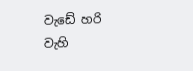වැඩේ හරි වැහි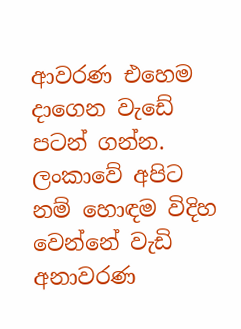ආවරණ එහෙම දාගෙන වැඩේ පටන් ගන්න. ලංකාවේ අපිට නම් හොඳම විදිහ වෙන්නේ වැඩි අනාවරණ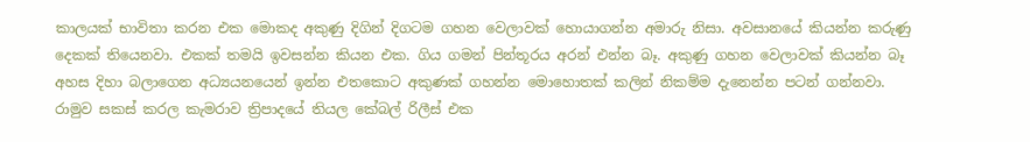කාලයක් භාවිතා කරන එක මොකද අකුණු දිගින් දිගටම ගහන වෙලාවක් හොයාගන්න අමාරු නිසා. අවසානයේ කියන්න කරුණු දෙකක් තියෙනවා. එකක් තමයි ඉවසන්න කියන එක. ගිය ගමන් පින්තූරය අරන් එන්න බෑ. අකුණු ගහන වෙලාවක් කියන්න බෑ අහස දිහා බලාගෙන අධ්‍යයනයෙන් ඉන්න එතකොට අකුණක් ගහන්න මොහොතක් කලින් නිකම්ම දැනෙන්න පටන් ගන්නවා. රාමුව සකස් කරල කැමරාව ත්‍රිපාදයේ තියල කේබල් රිලීස් එක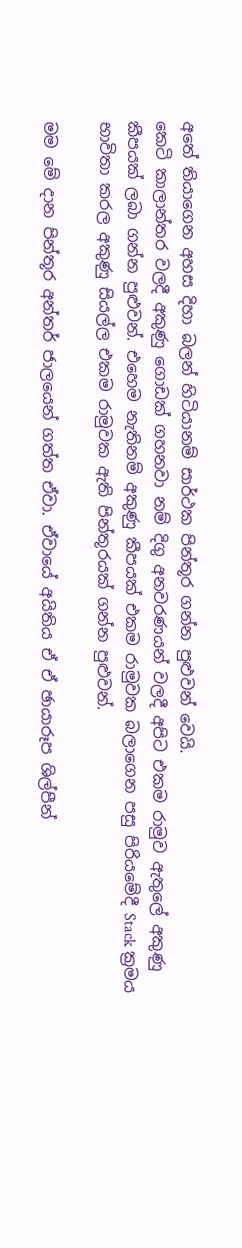අතේ තියාගෙන අහස දිහා බලන් හිටියානම් සාර්ථක පින්තූර ගන්න පුළුවන් වෙයි.
කෙටි කාලාන්තර වලදී අකුණු ගොඩක් ගහනවා නම් දිගු අනවරණයන් වලදී අපිට එකම රාමුව ඇතුලේ අකුණු කීපයක් ලබා ගන්න පුළුවන්. එහෙම නැතිනම් අකුණු කීපයක් එකම රාමුවක බලාගෙන පසු පිරියමේදී Stack ක්‍රමය භාවිතා කරල අකුණු සියල්ල එකම රාමුවක ඇති පින්තූරයක් ගන්න පුළුවන්.

මම මේ දාන පින්තූර අන්තර් ජාලයෙන් ගත්ත ඒවා. ඒවායේ අයිතිය ඒ ඒ ඡායාරූප ශිල්පීන්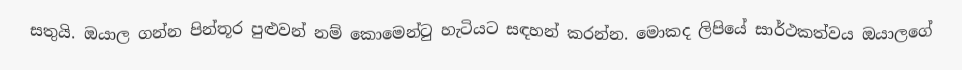සතුයි. ඔයාල ගන්න පින්තූර පුළුවන් නම් කොමෙන්ටු හැටියට සඳහන් කරන්න. මොකද ලිපියේ සාර්ථකත්වය ඔයාලගේ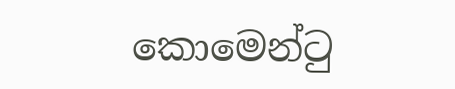කොමෙන්ටු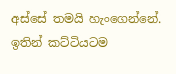අස්සේ තමයි හැංගෙන්නේ. ඉතින් කට්ටියටම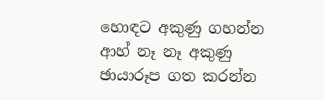හොඳට අකුණු ගහන්න ආහ් නෑ නෑ අකුණු ඡායාරූප ගත කරන්න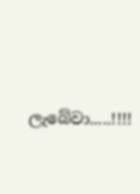ලැබේවා.....!!!!